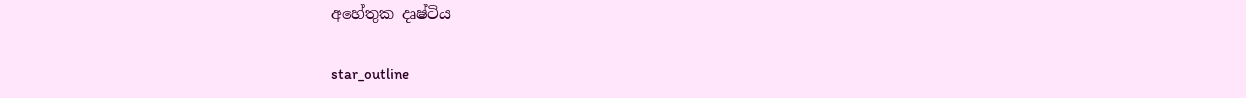අහේතුක දෘෂ්ටිය

star_outline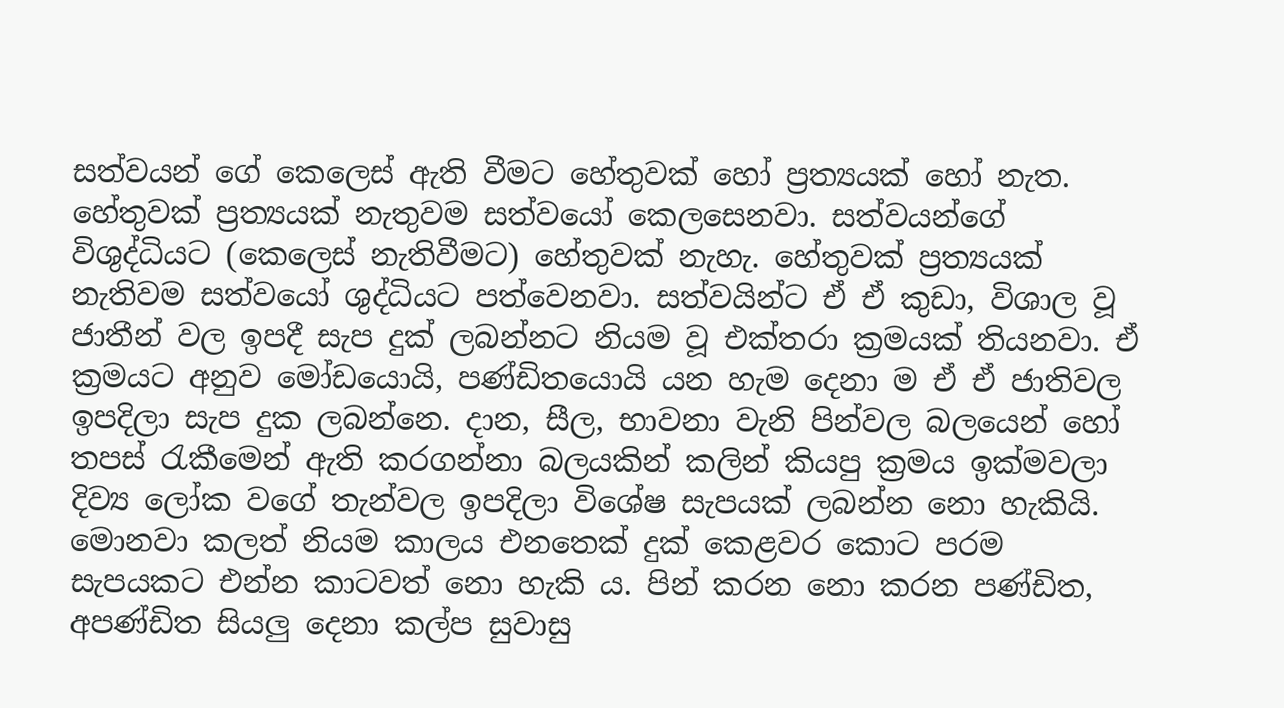සත්වයන් ගේ කෙලෙස් ඇති වීමට හේතුවක් හෝ ප්‍රත්‍යයක් හෝ නැත. හේතුවක් ප්‍රත්‍යයක් නැතුවම සත්වයෝ කෙලසෙනවා. සත්වයන්ගේ විශුද්ධියට (කෙලෙස් නැතිවීමට) හේතුවක් නැහැ. හේතුවක් ප්‍රත්‍යයක් නැතිවම සත්වයෝ ශුද්ධියට පත්වෙනවා. සත්වයින්ට ඒ ඒ කුඩා, විශාල වූ ජාතීන් වල ඉපදී සැප දුක් ලබන්නට නියම වූ එක්තරා ක්‍රමයක් තියනවා. ඒ ක්‍රමයට අනුව මෝඩයොයි, පණ්ඩිතයොයි යන හැම දෙනා ම ඒ ඒ ජාතිවල ඉපදිලා සැප දුක ලබන්නෙ. දාන, සීල, භාවනා වැනි පින්වල බලයෙන් හෝ තපස් රැකීමෙන් ඇති කරගන්නා බලයකින් කලින් කියපු ක්‍රමය ඉක්මවලා දිව්‍ය ලෝක වගේ තැන්වල ඉපදිලා විශේෂ සැපයක් ලබන්න නො හැකියි. මොනවා කලත් නියම කාලය එනතෙක් දුක් කෙළවර කොට පරම සැපයකට එන්න කාටවත් නො හැකි ය. පින් කරන නො කරන පණ්ඩිත, අපණ්ඩිත සියලු දෙනා කල්ප සුවාසු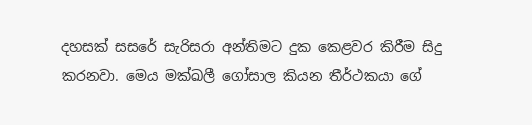දහසක් සසරේ සැරිසරා අන්තිමට දුක කෙළවර කිරීම සිදු කරනවා. මෙය මක්ඛලී ගෝසාල කියන තීර්ථකයා ගේ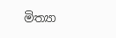මිත්‍යා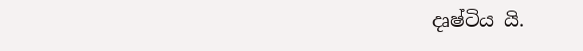දෘෂ්ටිය යි.